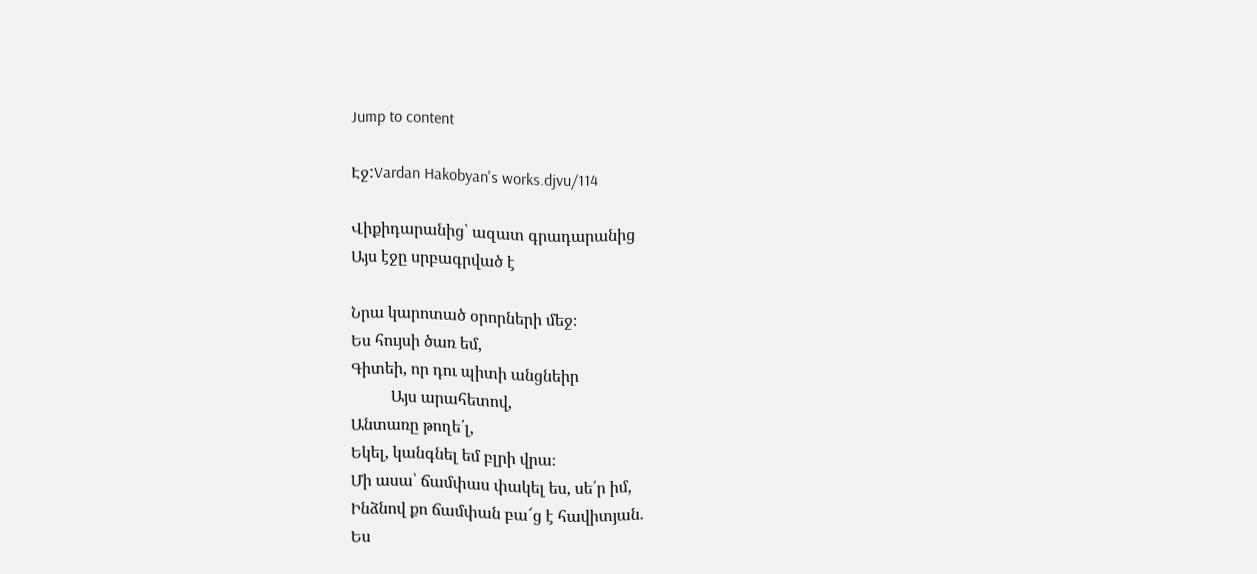Jump to content

Էջ:Vardan Hakobyan's works.djvu/114

Վիքիդարանից՝ ազատ գրադարանից
Այս էջը սրբագրված է

Նրա կարոտած օրորների մեջ։
Ես հույսի ծառ եմ,
Գիտեի, որ դու պիտի անցնեիր
          Այս արահետով,
Անտառը թողե՛լ,
Եկել, կանգնել եմ բլրի վրա։
Մի ասա՝ ճամփաս փակել ես, սե՛ր իմ,
Ինձնով քո ճամփան բա՜ց է հավիտյան.
Ես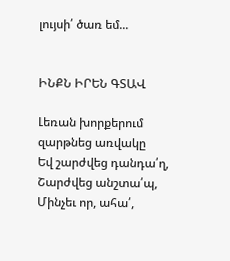լույսի՛ ծառ եմ...


ԻՆՔՆ ԻՐԵՆ ԳՏԱՎ

Լեռան խորքերում զարթնեց առվակը
Եվ շարժվեց դանդա՛ղ,
Շարժվեց անշտա՛պ,
Մինչեւ որ, ահա՛,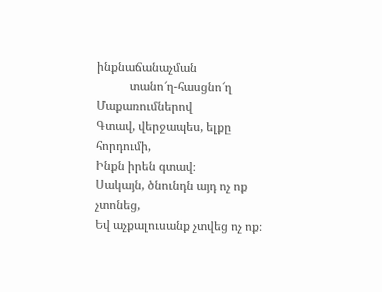ինքնաճանաչման
           տանո՜ղ-հասցնո՜ղ
Մաքառումներով
Գտավ, վերջապես, ելքը հորդումի,
Ինքն իրեն գտավ։
Սակայն, ծնունդն այդ ոչ ոք չտոնեց,
Եվ աչքալուսանք չտվեց ոչ ոք։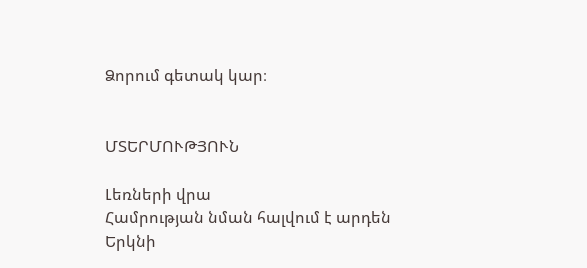Ձորում գետակ կար։


ՄՏԵՐՄՈՒԹՅՈՒՆ

Լեռների վրա
Համրության նման հալվում է արդեն
Երկնի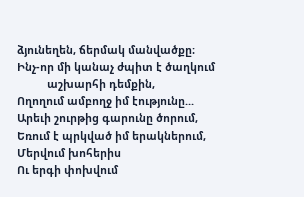ձյունեղեն, ճերմակ մանվածքը։
Ինչ-որ մի կանաչ ժպիտ է ծաղկում
          աշխարհի դեմքին,
Ողողում ամբողջ իմ էությունը...
Արեւի շուրթից գարունը ծորում,
Եռում է պրկված իմ երակներում,
Մերվում խոհերիս
Ու երգի փոխվում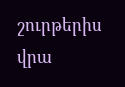շուրթերիս վրա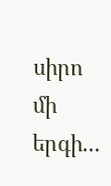սիրո մի երգի...